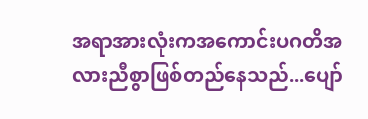အရာအားလုံးကအကောင်းပဂတိအလားညီစွာဖြစ်တည်နေသည်...ပျော်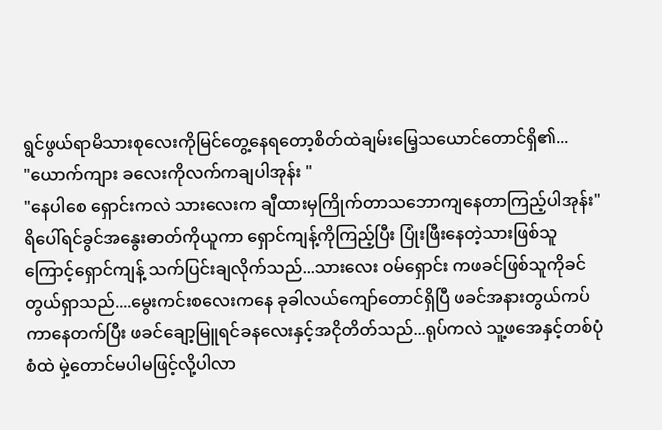ရွင်ဖွယ်ရာမိသားစုလေးကိုမြင်တွေ့နေရတော့စိတ်ထဲချမ်းမြေ့သယောင်တောင်ရှိ၏...
"ယောက်ကျား ခလေးကိုလက်ကချပါအုန်း "
"နေပါစေ ရှောင်းကလဲ သားလေးက ချီထားမှကြိုက်တာသဘောကျနေတာကြည့်ပါအုန်း"
ရိပေါ်ရင်ခွင်အနွေးဓာတ်ကိုယူကာ ရှောင်ကျန့်ကိုကြည့်ပြီး ပြုံးဖြီးနေတဲ့သားဖြစ်သူကြောင့်ရှောင်ကျန့် သက်ပြင်းချလိုက်သည်...သားလေး ဝမ်ရှောင်း ကဖခင်ဖြစ်သူကိုခင်တွယ်ရှာသည်....မွေးကင်းစလေးကနေ ခုခါလယ်ကျော်တောင်ရှိပြီ ဖခင်အနားတွယ်ကပ်ကာနေတက်ပြီး ဖခင်ချော့မြူရင်ခနလေးနှင့်အငိုတိတ်သည်...ရုပ်ကလဲ သူ့ဖအေနှင့်တစ်ပုံစံထဲ မှဲ့တောင်မပါမဖြင့်လို့ပါလာ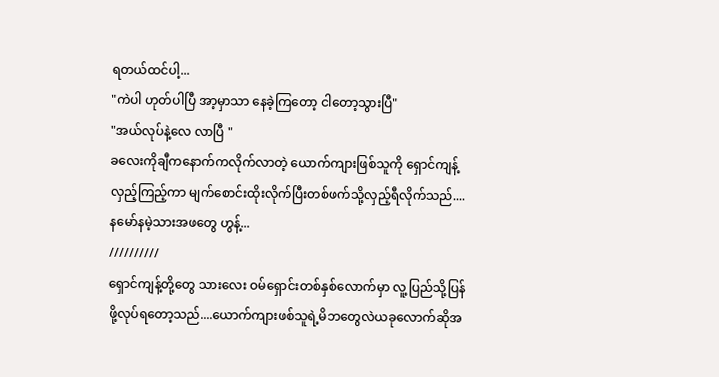ရတယ်ထင်ပါ့...
"ကဲပါ ဟုတ်ပါပြီ အာ့မှာသာ နေခဲ့ကြတော့ ငါတော့သွားပြီ"
"အယ်လုပ်နဲ့လေ လာပြီ "
ခလေးကိုချီကနောက်ကလိုက်လာတဲ့ ယောက်ကျားဖြစ်သူကို ရှောင်ကျန့်လှည့်ကြည့်ကာ မျက်စောင်းထိုးလိုက်ပြီးတစ်ဖက်သို့လှည့်ရီလိုက်သည်....နမော်နမဲ့သားအဖတွေ ဟွန့်...
//////////
ရှောင်ကျန့်တို့တွေ သားလေး ဝမ်ရှောင်းတစ်နှစ်လောက်မှာ လူ့ပြည်သို့ပြန်ဖို့လုပ်ရတော့သည်....ယောက်ကျားဖစ်သူရဲ့မိဘတွေလဲယခုလောက်ဆိုအ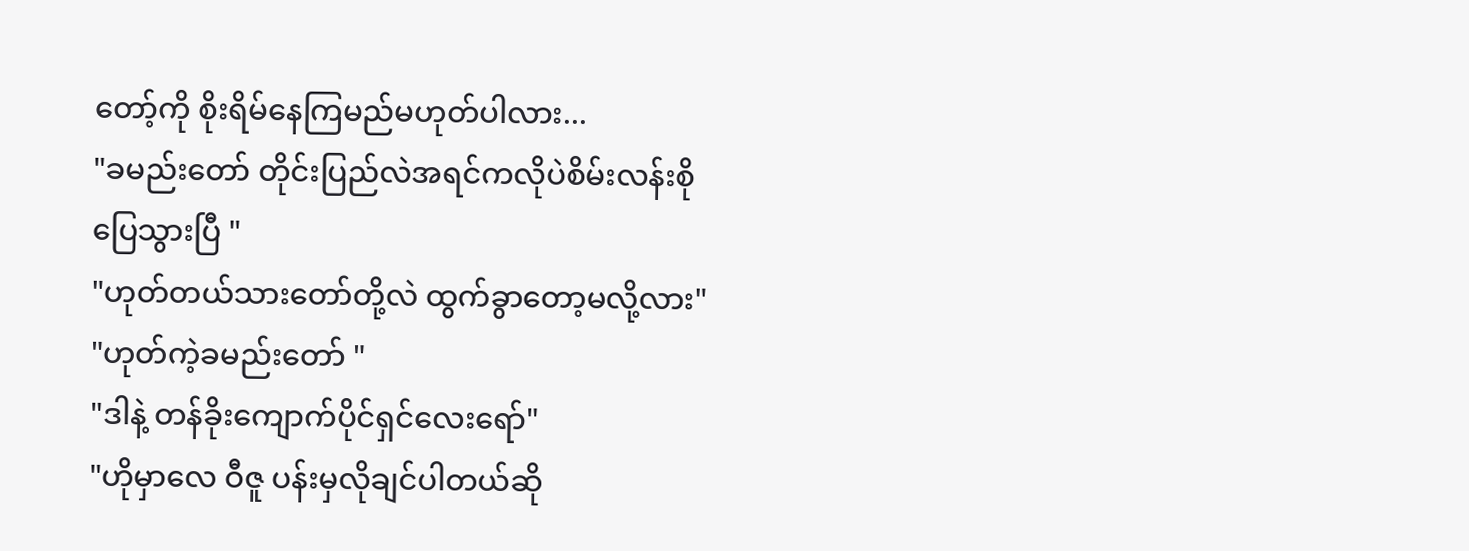တော့်ကို စိုးရိမ်နေကြမည်မဟုတ်ပါလား...
"ခမည်းတော် တိုင်းပြည်လဲအရင်ကလိုပဲစိမ်းလန်းစိုပြေသွားပြီ "
"ဟုတ်တယ်သားတော်တို့လဲ ထွက်ခွာတော့မလို့လား"
"ဟုတ်ကဲ့ခမည်းတော် "
"ဒါနဲ့ တန်ခိုးကျောက်ပိုင်ရှင်လေးရော်"
"ဟိုမှာလေ ဝီဇူ ပန်းမှလိုချင်ပါတယ်ဆို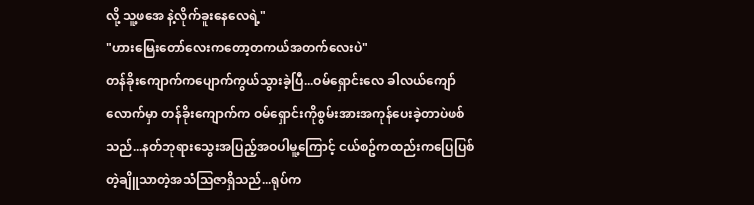လို့ သူ့ဖအေ နဲ့လိုက်ခူးနေလေရဲ့"
"ဟားမြေးတော်လေးကတော့တကယ်အတက်လေးပဲ"
တန်ခိုးကျောက်ကပျောက်ကွယ်သွားခဲ့ပြီ...ဝမ်ရှောင်းလေ ခါလယ်ကျော်လောက်မှာ တန်ခိုးကျောက်က ဝမ်ရှောင်းကိုစွမ်းအားအကုန်ပေးခဲ့တာပဲဖစ်သည်...နတ်ဘုရားသွေးအပြည့်အဝပါမူ့ကြောင့် ငယ်စဥ်ကထည်းကပြေပြစ်တဲ့ချိူသာတဲ့အသံသြဇာရှိသည်...ရုပ်က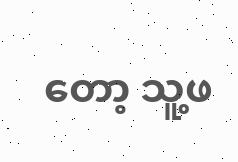တော့ သူ့ဖ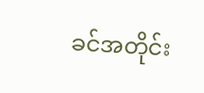ခင်အတိုင်း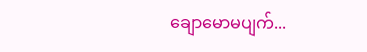ချောမောမပျက်...